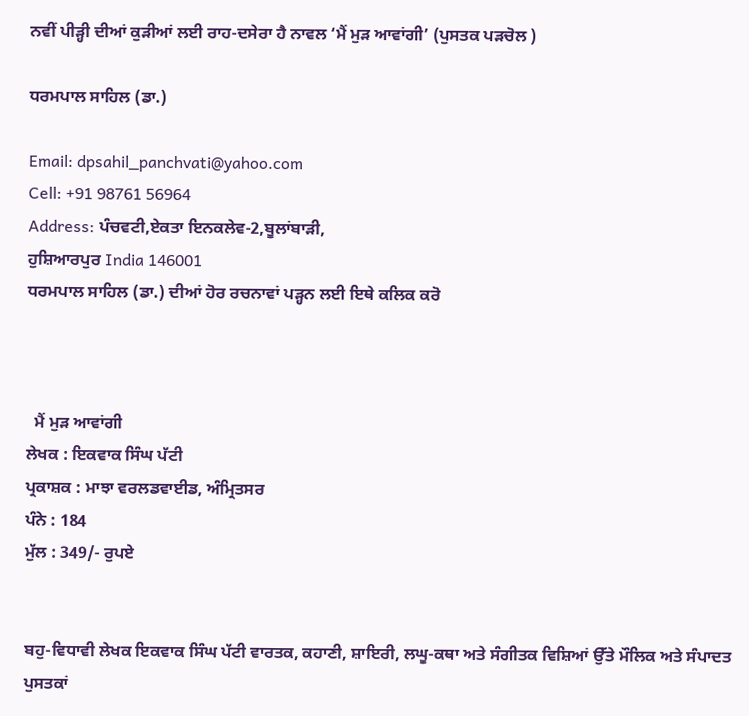ਨਵੀਂ ਪੀੜ੍ਹੀ ਦੀਆਂ ਕੁੜੀਆਂ ਲਈ ਰਾਹ-ਦਸੇਰਾ ਹੈ ਨਾਵਲ ‘ਮੈਂ ਮੁੜ ਆਵਾਂਗੀ’ (ਪੁਸਤਕ ਪੜਚੋਲ )

ਧਰਮਪਾਲ ਸਾਹਿਲ (ਡਾ.)

Email: dpsahil_panchvati@yahoo.com
Cell: +91 98761 56964
Address: ਪੰਚਵਟੀ,ਏਕਤਾ ਇਨਕਲੇਵ-2,ਬੂਲਾਂਬਾੜੀ,
ਹੁਸ਼ਿਆਰਪੁਰ India 146001
ਧਰਮਪਾਲ ਸਾਹਿਲ (ਡਾ.) ਦੀਆਂ ਹੋਰ ਰਚਨਾਵਾਂ ਪੜ੍ਹਨ ਲਈ ਇਥੇ ਕਲਿਕ ਕਰੋ



  ਮੈਂ ਮੁੜ ਆਵਾਂਗੀ
ਲੇਖਕ : ਇਕਵਾਕ ਸਿੰਘ ਪੱਟੀ
ਪ੍ਰਕਾਸ਼ਕ : ਮਾਝਾ ਵਰਲਡਵਾਈਡ, ਅੰਮ੍ਰਿਤਸਰ
ਪੰਨੇ : 184
ਮੁੱਲ : 349/- ਰੁਪਏ


ਬਹੁ-ਵਿਧਾਵੀ ਲੇਖਕ ਇਕਵਾਕ ਸਿੰਘ ਪੱਟੀ ਵਾਰਤਕ, ਕਹਾਣੀ, ਸ਼ਾਇਰੀ, ਲਘੂ-ਕਥਾ ਅਤੇ ਸੰਗੀਤਕ ਵਿਸ਼ਿਆਂ ਉੱਤੇ ਮੌਲਿਕ ਅਤੇ ਸੰਪਾਦਤ ਪੁਸਤਕਾਂ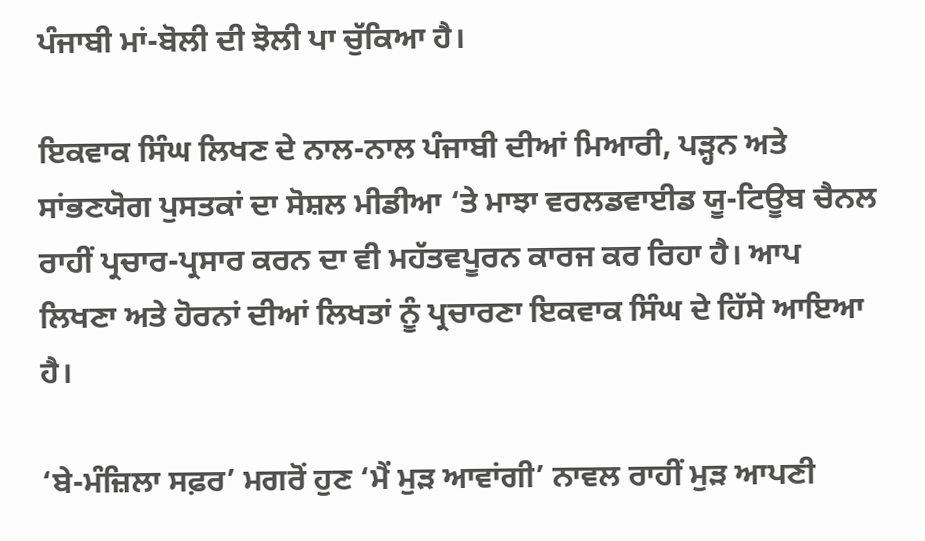ਪੰਜਾਬੀ ਮਾਂ-ਬੋਲੀ ਦੀ ਝੋਲੀ ਪਾ ਚੁੱਕਿਆ ਹੈ।

ਇਕਵਾਕ ਸਿੰਘ ਲਿਖਣ ਦੇ ਨਾਲ-ਨਾਲ ਪੰਜਾਬੀ ਦੀਆਂ ਮਿਆਰੀ, ਪੜ੍ਹਨ ਅਤੇ ਸਾਂਭਣਯੋਗ ਪੁਸਤਕਾਂ ਦਾ ਸੋਸ਼ਲ ਮੀਡੀਆ ‘ਤੇ ਮਾਝਾ ਵਰਲਡਵਾਈਡ ਯੂ-ਟਿਊਬ ਚੈਨਲ ਰਾਹੀਂ ਪ੍ਰਚਾਰ-ਪ੍ਰਸਾਰ ਕਰਨ ਦਾ ਵੀ ਮਹੱਤਵਪੂਰਨ ਕਾਰਜ ਕਰ ਰਿਹਾ ਹੈ। ਆਪ ਲਿਖਣਾ ਅਤੇ ਹੋਰਨਾਂ ਦੀਆਂ ਲਿਖਤਾਂ ਨੂੰ ਪ੍ਰਚਾਰਣਾ ਇਕਵਾਕ ਸਿੰਘ ਦੇ ਹਿੱਸੇ ਆਇਆ ਹੈ।

‘ਬੇ-ਮੰਜ਼ਿਲਾ ਸਫ਼ਰ’ ਮਗਰੋਂ ਹੁਣ ‘ਮੈਂ ਮੁੜ ਆਵਾਂਗੀ’ ਨਾਵਲ ਰਾਹੀਂ ਮੁੜ ਆਪਣੀ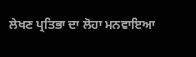ਲੇਖਣ ਪ੍ਰਤਿਭਾ ਦਾ ਲੋਹਾ ਮਨਵਾਇਆ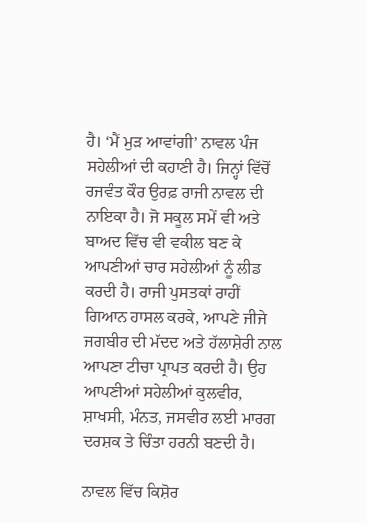ਹੈ। ‘ਮੈਂ ਮੁੜ ਆਵਾਂਗੀ’ ਨਾਵਲ ਪੰਜ ਸਹੇਲੀਆਂ ਦੀ ਕਹਾਣੀ ਹੈ। ਜਿਨ੍ਹਾਂ ਵਿੱਚੋਂ ਰਜਵੰਤ ਕੌਰ ਉਰਫ਼ ਰਾਜੀ ਨਾਵਲ ਦੀ ਨਾਇਕਾ ਹੈ। ਜੋ ਸਕੂਲ ਸਮੇਂ ਵੀ ਅਤੇ ਬਾਅਦ ਵਿੱਚ ਵੀ ਵਕੀਲ ਬਣ ਕੇ ਆਪਣੀਆਂ ਚਾਰ ਸਹੇਲੀਆਂ ਨੂੰ ਲੀਡ ਕਰਦੀ ਹੈ। ਰਾਜੀ ਪੁਸਤਕਾਂ ਰਾਹੀਂ ਗਿਆਨ ਹਾਸਲ ਕਰਕੇ, ਆਪਣੇ ਜੀਜੇ ਜਗਬੀਰ ਦੀ ਮੱਦਦ ਅਤੇ ਹੱਲਾਸ਼ੇਰੀ ਨਾਲ ਆਪਣਾ ਟੀਚਾ ਪ੍ਰਾਪਤ ਕਰਦੀ ਹੈ। ਉਹ ਆਪਣੀਆਂ ਸਹੇਲੀਆਂ ਕੁਲਵੀਰ, ਸ਼ਾਖਸੀ, ਮੰਨਤ, ਜਸਵੀਰ ਲਈ ਮਾਰਗ ਦਰਸ਼ਕ ਤੇ ਚਿੰਤਾ ਹਰਨੀ ਬਣਦੀ ਹੈ।

ਨਾਵਲ ਵਿੱਚ ਕਿਸ਼ੋਰ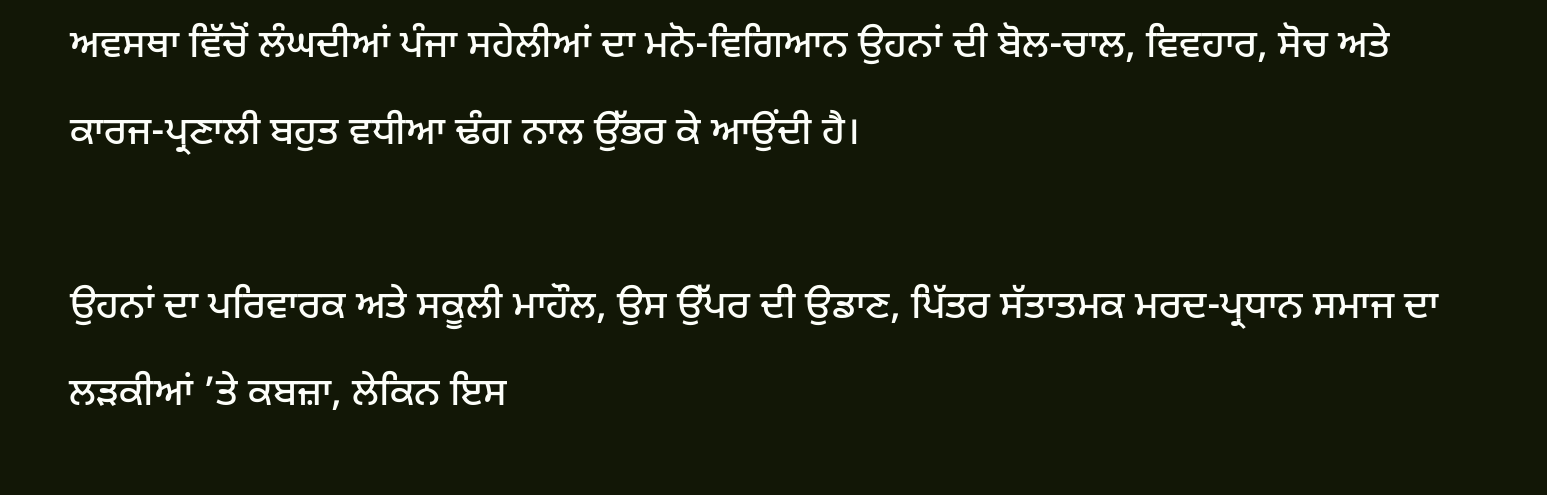ਅਵਸਥਾ ਵਿੱਚੋਂ ਲੰਘਦੀਆਂ ਪੰਜਾ ਸਹੇਲੀਆਂ ਦਾ ਮਨੋ-ਵਿਗਿਆਨ ਉਹਨਾਂ ਦੀ ਬੋਲ-ਚਾਲ, ਵਿਵਹਾਰ, ਸੋਚ ਅਤੇ ਕਾਰਜ-ਪ੍ਰਣਾਲੀ ਬਹੁਤ ਵਧੀਆ ਢੰਗ ਨਾਲ ਉੱਭਰ ਕੇ ਆਉਂਦੀ ਹੈ।

ਉਹਨਾਂ ਦਾ ਪਰਿਵਾਰਕ ਅਤੇ ਸਕੂਲੀ ਮਾਹੌਲ, ਉਸ ਉੱਪਰ ਦੀ ਉਡਾਣ, ਪਿੱਤਰ ਸੱਤਾਤਮਕ ਮਰਦ-ਪ੍ਰਧਾਨ ਸਮਾਜ ਦਾ ਲੜਕੀਆਂ ’ਤੇ ਕਬਜ਼ਾ, ਲੇਕਿਨ ਇਸ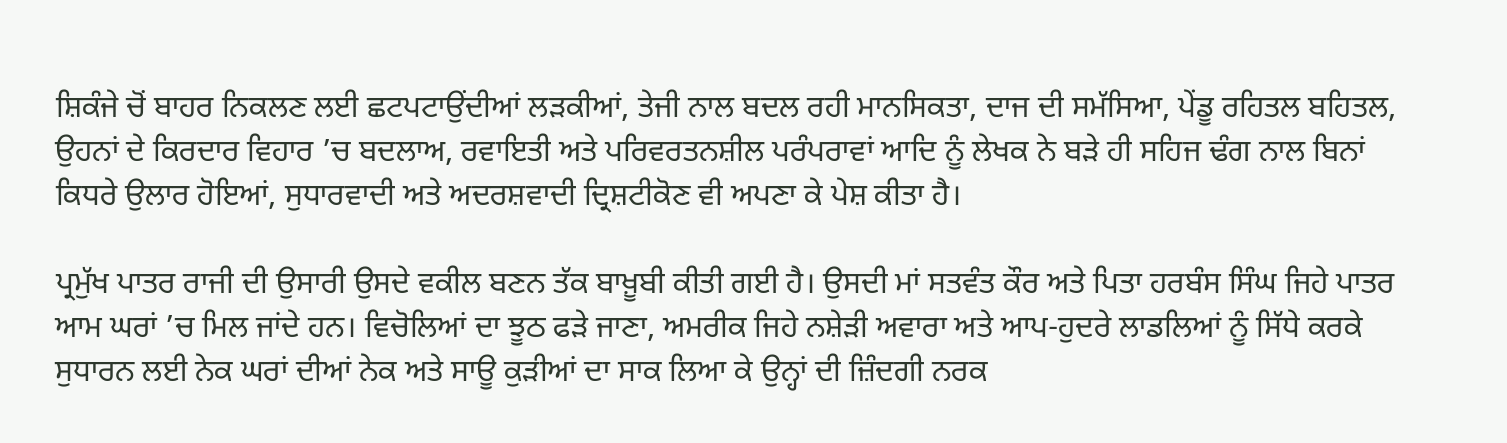ਸ਼ਿਕੰਜੇ ਚੋਂ ਬਾਹਰ ਨਿਕਲਣ ਲਈ ਛਟਪਟਾਉਂਦੀਆਂ ਲੜਕੀਆਂ, ਤੇਜੀ ਨਾਲ ਬਦਲ ਰਹੀ ਮਾਨਸਿਕਤਾ, ਦਾਜ ਦੀ ਸਮੱਸਿਆ, ਪੇਂਡੂ ਰਹਿਤਲ ਬਹਿਤਲ, ਉਹਨਾਂ ਦੇ ਕਿਰਦਾਰ ਵਿਹਾਰ ’ਚ ਬਦਲਾਅ, ਰਵਾਇਤੀ ਅਤੇ ਪਰਿਵਰਤਨਸ਼ੀਲ ਪਰੰਪਰਾਵਾਂ ਆਦਿ ਨੂੰ ਲੇਖਕ ਨੇ ਬੜੇ ਹੀ ਸਹਿਜ ਢੰਗ ਨਾਲ ਬਿਨਾਂ ਕਿਧਰੇ ਉਲਾਰ ਹੋਇਆਂ, ਸੁਧਾਰਵਾਦੀ ਅਤੇ ਅਦਰਸ਼ਵਾਦੀ ਦ੍ਰਿਸ਼ਟੀਕੋਣ ਵੀ ਅਪਣਾ ਕੇ ਪੇਸ਼ ਕੀਤਾ ਹੈ।

ਪ੍ਰਮੁੱਖ ਪਾਤਰ ਰਾਜੀ ਦੀ ਉਸਾਰੀ ਉਸਦੇ ਵਕੀਲ ਬਣਨ ਤੱਕ ਬਾਖ਼ੂਬੀ ਕੀਤੀ ਗਈ ਹੈ। ਉਸਦੀ ਮਾਂ ਸਤਵੰਤ ਕੌਰ ਅਤੇ ਪਿਤਾ ਹਰਬੰਸ ਸਿੰਘ ਜਿਹੇ ਪਾਤਰ ਆਮ ਘਰਾਂ ’ਚ ਮਿਲ ਜਾਂਦੇ ਹਨ। ਵਿਚੋਲਿਆਂ ਦਾ ਝੂਠ ਫੜੇ ਜਾਣਾ, ਅਮਰੀਕ ਜਿਹੇ ਨਸ਼ੇੜੀ ਅਵਾਰਾ ਅਤੇ ਆਪ-ਹੁਦਰੇ ਲਾਡਲਿਆਂ ਨੂੰ ਸਿੱਧੇ ਕਰਕੇ ਸੁਧਾਰਨ ਲਈ ਨੇਕ ਘਰਾਂ ਦੀਆਂ ਨੇਕ ਅਤੇ ਸਾਊ ਕੁੜੀਆਂ ਦਾ ਸਾਕ ਲਿਆ ਕੇ ਉਨ੍ਹਾਂ ਦੀ ਜ਼ਿੰਦਗੀ ਨਰਕ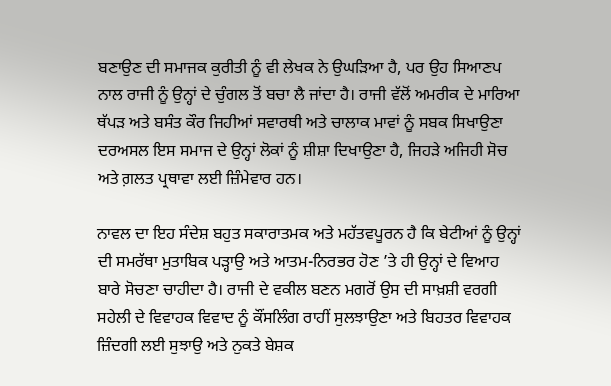ਬਣਾਉਣ ਦੀ ਸਮਾਜਕ ਕੁਰੀਤੀ ਨੂੰ ਵੀ ਲੇਖਕ ਨੇ ਉਘੜਿਆ ਹੈ, ਪਰ ਉਹ ਸਿਆਣਪ ਨਾਲ ਰਾਜੀ ਨੂੰ ਉਨ੍ਹਾਂ ਦੇ ਚੁੰਗਲ ਤੋਂ ਬਚਾ ਲੈ ਜਾਂਦਾ ਹੈ। ਰਾਜੀ ਵੱਲੋਂ ਅਮਰੀਕ ਦੇ ਮਾਰਿਆ ਥੱਪੜ ਅਤੇ ਬਸੰਤ ਕੌਰ ਜਿਹੀਆਂ ਸਵਾਰਥੀ ਅਤੇ ਚਾਲਾਕ ਮਾਵਾਂ ਨੂੰ ਸਬਕ ਸਿਖਾਉਣਾ ਦਰਅਸਲ ਇਸ ਸਮਾਜ ਦੇ ਉਨ੍ਹਾਂ ਲੋਕਾਂ ਨੂੰ ਸ਼ੀਸ਼ਾ ਦਿਖਾਉਣਾ ਹੈ, ਜਿਹੜੇ ਅਜਿਹੀ ਸੋਚ ਅਤੇ ਗ਼ਲਤ ਪ੍ਰਥਾਵਾ ਲਈ ਜ਼ਿੰਮੇਵਾਰ ਹਨ।

ਨਾਵਲ ਦਾ ਇਹ ਸੰਦੇਸ਼ ਬਹੁਤ ਸਕਾਰਾਤਮਕ ਅਤੇ ਮਹੱਤਵਪੂਰਨ ਹੈ ਕਿ ਬੇਟੀਆਂ ਨੂੰ ਉਨ੍ਹਾਂ ਦੀ ਸਮਰੱਥਾ ਮੁਤਾਬਿਕ ਪੜ੍ਹਾਉ ਅਤੇ ਆਤਮ-ਨਿਰਭਰ ਹੋਣ ’ਤੇ ਹੀ ਉਨ੍ਹਾਂ ਦੇ ਵਿਆਹ ਬਾਰੇ ਸੋਚਣਾ ਚਾਹੀਦਾ ਹੈ। ਰਾਜੀ ਦੇ ਵਕੀਲ ਬਣਨ ਮਗਰੋਂ ਉਸ ਦੀ ਸਾਖ਼ਸ਼ੀ ਵਰਗੀ ਸਹੇਲੀ ਦੇ ਵਿਵਾਹਕ ਵਿਵਾਦ ਨੂੰ ਕੌਂਸਲਿੰਗ ਰਾਹੀਂ ਸੁਲਝਾਉਣਾ ਅਤੇ ਬਿਹਤਰ ਵਿਵਾਹਕ ਜ਼ਿੰਦਗੀ ਲਈ ਸੁਝਾਉ ਅਤੇ ਨੁਕਤੇ ਬੇਸ਼ਕ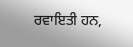ਰਵਾਇਤੀ ਹਨ,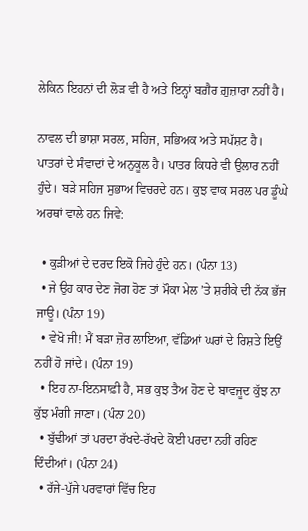ਲੇਕਿਨ ਇਹਨਾਂ ਦੀ ਲੋੜ ਵੀ ਹੈ ਅਤੇ ਇਨ੍ਹਾਂ ਬਗ਼ੈਰ ਗ਼ੁਜ਼ਾਰਾ ਨਹੀਂ ਹੈ।

ਨਾਵਲ ਦੀ ਭਾਸ਼ਾ ਸਰਲ, ਸਹਿਜ, ਸਭਿਅਕ ਅਤੇ ਸਪੱਸ਼ਟ ਹੈ। ਪਾਤਰਾਂ ਦੇ ਸੰਵਾਦਾਂ ਦੇ ਅਨੁਕੂਲ ਹੈ। ਪਾਤਰ ਕਿਧਰੇ ਵੀ ਉਲਾਰ ਨਹੀਂ ਹੁੰਦੇ। ਬੜੇ ਸਹਿਜ ਸੁਭਾਅ ਵਿਚਰਦੇ ਹਨ। ਕੁਝ ਵਾਕ ਸਰਲ ਪਰ ਡੂੰਘੇ ਅਰਥਾਂ ਵਾਲੇ ਹਨ ਜਿਵੇ:

  • ਕੁੜੀਆਂ ਦੇ ਦਰਦ ਇਕੋ ਜਿਹੇ ਹੁੰਦੇ ਹਨ। (ਪੰਨਾ 13)
  • ਜੇ ਉਹ ਕਾਰ ਦੇਣ ਜੋਗ ਹੋਣ ਤਾਂ ਮੌਕਾ ਮੇਲ ’ਤੇ ਸ਼ਰੀਕੇ ਦੀ ਨੱਕ ਭੱਜ ਜਾਊ। (ਪੰਨਾ 19)
  • ਵੇਖੋ ਜੀ! ਮੈਂ ਬੜਾ ਜ਼ੋਰ ਲਾਇਆ, ਵੱਡਿਆਂ ਘਰਾਂ ਦੇ ਰਿਸ਼ਤੇ ਇਉਂ ਨਹੀਂ ਹੋ ਜਾਂਦੇ। (ਪੰਨਾ 19)
  • ਇਹ ਨਾ-ਇਨਸਾਫ਼ੀ ਹੈ, ਸਭ ਕੁਝ ਤੈਅ ਹੋਣ ਦੇ ਬਾਵਜੂਦ ਕੁੱਝ ਨਾ ਕੁੱਝ ਮੰਗੀ ਜਾਣਾ। (ਪੰਨਾ 20)
  • ਬੁੱਢੀਆਂ ਤਾਂ ਪਰਦਾ ਰੱਖਦੇ-ਰੱਖਦੇ ਕੋਈ ਪਰਦਾ ਨਹੀਂ ਰਹਿਣ ਦਿੰਦੀਆਂ। (ਪੰਨਾ 24)
  • ਰੱਜੇ-ਪੁੱਜੇ ਪਰਵਾਰਾਂ ਵਿੱਚ ਇਹ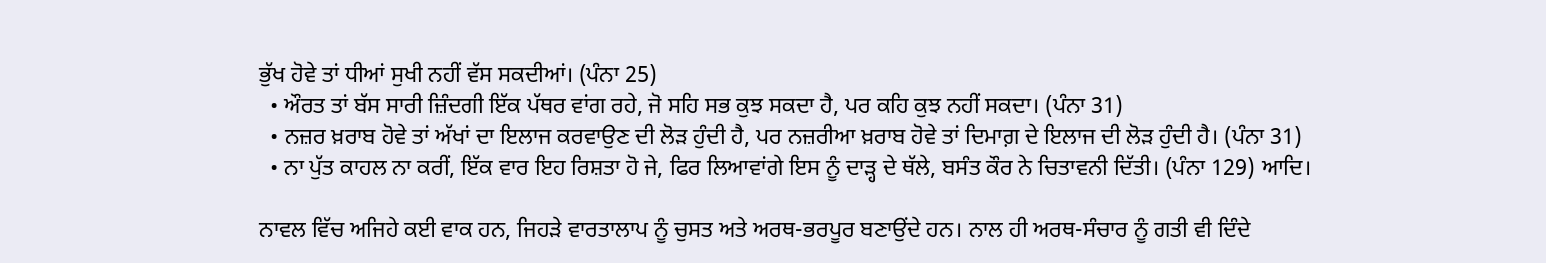ਭੁੱਖ ਹੋਵੇ ਤਾਂ ਧੀਆਂ ਸੁਖੀ ਨਹੀਂ ਵੱਸ ਸਕਦੀਆਂ। (ਪੰਨਾ 25)
  • ਔਰਤ ਤਾਂ ਬੱਸ ਸਾਰੀ ਜ਼ਿੰਦਗੀ ਇੱਕ ਪੱਥਰ ਵਾਂਗ ਰਹੇ, ਜੋ ਸਹਿ ਸਭ ਕੁਝ ਸਕਦਾ ਹੈ, ਪਰ ਕਹਿ ਕੁਝ ਨਹੀਂ ਸਕਦਾ। (ਪੰਨਾ 31)
  • ਨਜ਼ਰ ਖ਼ਰਾਬ ਹੋਵੇ ਤਾਂ ਅੱਖਾਂ ਦਾ ਇਲਾਜ ਕਰਵਾਉਣ ਦੀ ਲੋੜ ਹੁੰਦੀ ਹੈ, ਪਰ ਨਜ਼ਰੀਆ ਖ਼ਰਾਬ ਹੋਵੇ ਤਾਂ ਦਿਮਾਗ਼ ਦੇ ਇਲਾਜ ਦੀ ਲੋੜ ਹੁੰਦੀ ਹੈ। (ਪੰਨਾ 31)
  • ਨਾ ਪੁੱਤ ਕਾਹਲ ਨਾ ਕਰੀਂ, ਇੱਕ ਵਾਰ ਇਹ ਰਿਸ਼ਤਾ ਹੋ ਜੇ, ਫਿਰ ਲਿਆਵਾਂਗੇ ਇਸ ਨੂੰ ਦਾੜ੍ਹ ਦੇ ਥੱਲੇ, ਬਸੰਤ ਕੌਰ ਨੇ ਚਿਤਾਵਨੀ ਦਿੱਤੀ। (ਪੰਨਾ 129) ਆਦਿ।

ਨਾਵਲ ਵਿੱਚ ਅਜਿਹੇ ਕਈ ਵਾਕ ਹਨ, ਜਿਹੜੇ ਵਾਰਤਾਲਾਪ ਨੂੰ ਚੁਸਤ ਅਤੇ ਅਰਥ-ਭਰਪੂਰ ਬਣਾਉਂਦੇ ਹਨ। ਨਾਲ ਹੀ ਅਰਥ-ਸੰਚਾਰ ਨੂੰ ਗਤੀ ਵੀ ਦਿੰਦੇ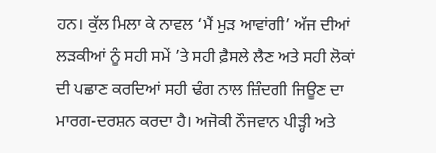ਹਨ। ਕੁੱਲ ਮਿਲਾ ਕੇ ਨਾਵਲ ‘ਮੈਂ ਮੁੜ ਆਵਾਂਗੀ’ ਅੱਜ ਦੀਆਂ ਲੜਕੀਆਂ ਨੂੰ ਸਹੀ ਸਮੇਂ ’ਤੇ ਸਹੀ ਫ਼ੈਸਲੇ ਲੈਣ ਅਤੇ ਸਹੀ ਲੋਕਾਂ ਦੀ ਪਛਾਣ ਕਰਦਿਆਂ ਸਹੀ ਢੰਗ ਨਾਲ ਜ਼ਿੰਦਗੀ ਜਿਊਣ ਦਾ ਮਾਰਗ-ਦਰਸ਼ਨ ਕਰਦਾ ਹੈ। ਅਜੋਕੀ ਨੌਜਵਾਨ ਪੀੜ੍ਹੀ ਅਤੇ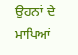ਉਹਨਾਂ ਦੇ ਮਾਪਿਆਂ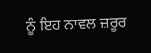ਨੂੰ ਇਹ ਨਾਵਲ ਜ਼ਰੂਰ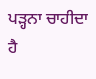ਪੜ੍ਹਨਾ ਚਾਹੀਦਾ ਹੈ